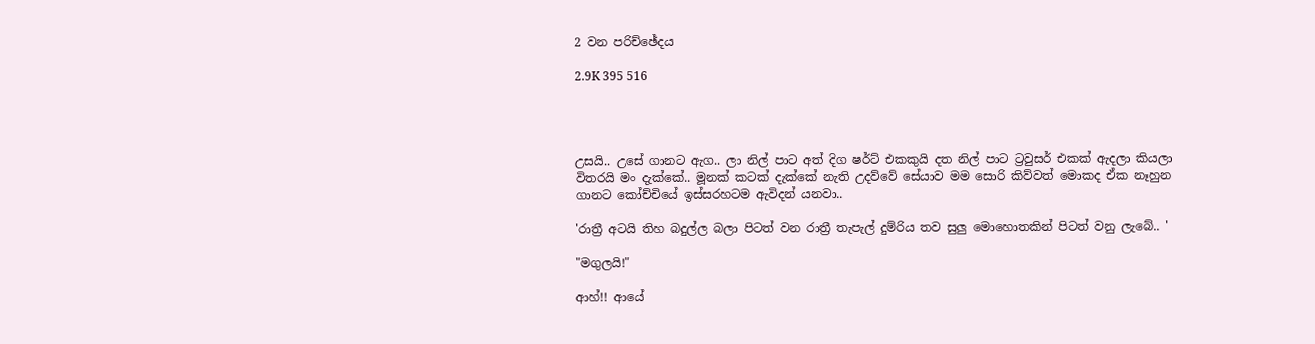2 වන පරිච්ඡේදය

2.9K 395 516




උසයි.. උසේ ගානට ඇග.. ලා නිල් පාට අත් දිග ෂර්ට් එකකුයි දත නිල් පාට ට්‍රවුසර් එකක් ඇදලා කියලා විතරයි මං දැක්කේ.. මූනක් කටක් දැක්කේ නැති උදව්වේ සේයාව මම සොරි කිව්වත් මොකද ඒක නෑහුන ගානට කෝච්චියේ ඉස්සරහටම ඇවිදන් යනවා..

'රාත්‍රී අටයි තිහ බදුල්ල බලා පිටත් වන රාත්‍රී තැපැල් දුම්රිය තව සුලු මොහොතකින් පිටත් වනු ලැබේ.. '

"මගුලයි!"

ආහ්!! ආයේ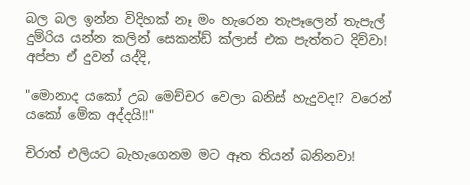බල බල ඉන්න විදිහක් නෑ මං හැරෙන තැපෑලෙන් තැපැල් දුම්රිය යන්න කලින් සෙකන්ඩ් ක්ලාස් එක පැත්තට දිව්වා! අප්පා ඒ දුවන් යද්දි,

"මොනාද යකෝ උබ මෙච්චර වෙලා බනිස් හැදුවද!? වරෙන් යකෝ මේක අද්දයි!!"

චිරාත් එලියට බැහැගෙනම මට ඈත තියන් බනිනවා!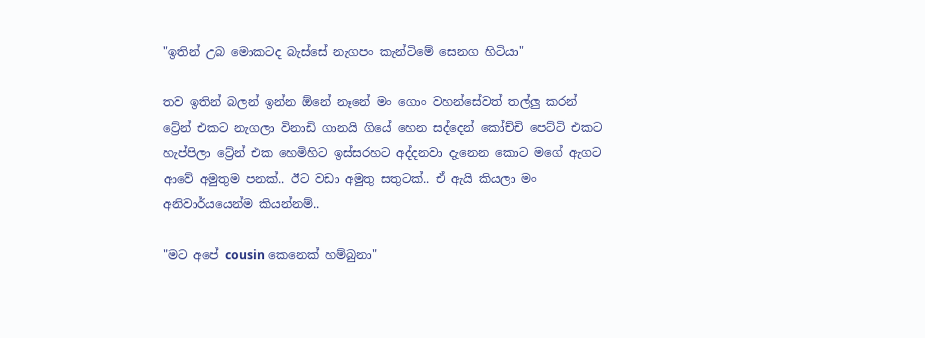"ඉතින් උබ මොකටද බැස්සේ නැගපං කැන්ටිමේ සෙනග හිටියා"

තව ඉතින් බලන් ඉන්න ඕනේ නෑනේ මං ගොං වහන්සේවත් තල්ලු කරන් ට්‍රේන් එකට නැගලා විනාඩි ගානයි ගියේ හෙන සද්දෙන් කෝච්චි පෙට්ටි එකට හැප්පිලා ට්‍රේන් එක හෙමිහිට ඉස්සරහට අද්දනවා දැනෙන කොට මගේ ඇගට ආවේ අමුතුම පනක්.. ඊට වඩා අමුතු සතුටක්.. ඒ ඇයි කියලා මං අනිවාර්යයෙන්ම කියන්නම්..

"මට අපේ cousin කෙනෙක් හම්බුනා"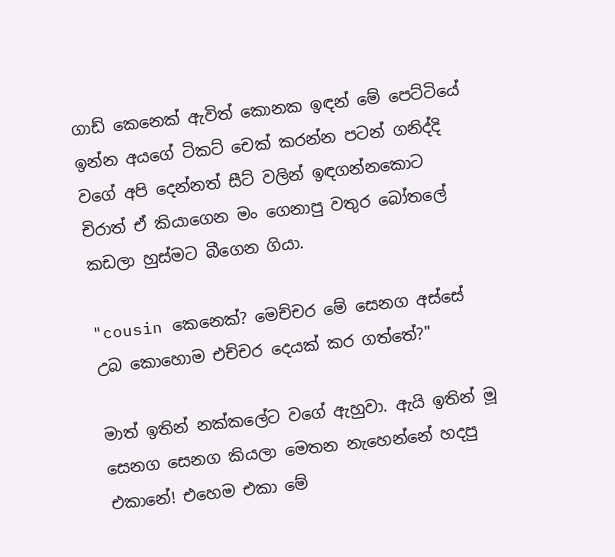ගාඩ් කෙනෙක් ඇවිත් කොනක ඉඳන් මේ පෙට්ටියේ ඉන්න අයගේ ටිකට් චෙක් කරන්න පටන් ගනිද්දි වගේ අපි දෙන්නත් සීට් වලින් ඉඳගන්නකොට චිරාත් ඒ කියාගෙන මං ගෙනාපු වතුර බෝතලේ කඩලා හුස්මට බීගෙන ගියා.

"cousin කෙනෙක්? මෙච්චර මේ සෙනග අස්සේ උබ කොහොම එච්චර දෙයක් කර ගත්තේ?"

මාත් ඉතින් නක්කලේට වගේ ඇහුවා. ඇයි ඉතින් මූ සෙනග සෙනග කියලා මෙතන නැහෙන්නේ හදපු එකානේ! එහෙම එකා මේ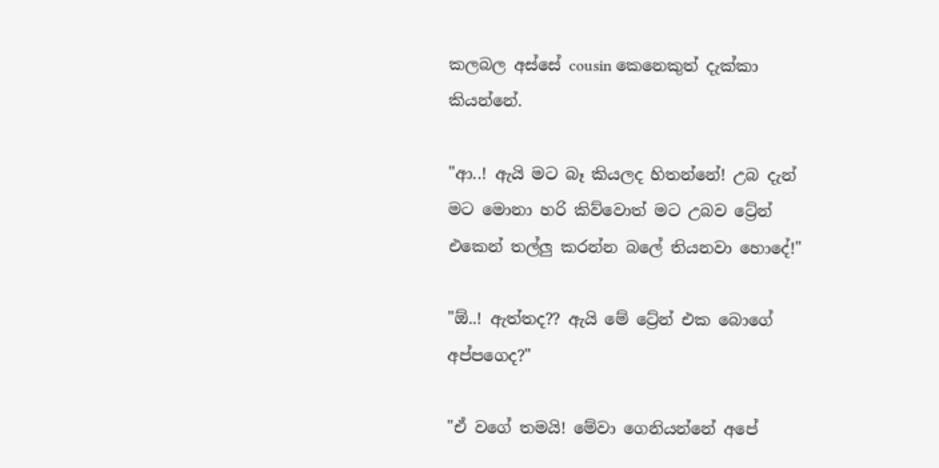කලබල අස්සේ cousin කෙනෙකුත් දැක්කා කියන්නේ.

"ආ..! ඇයි මට බෑ කියලද හිතන්නේ! උබ දැන් මට මොනා හරි කිව්වොත් මට උබව ට්‍රේන් එකෙන් තල්ලු කරන්න බලේ තියනවා හොදේ!"

"ඕ..! ඇත්තද?? ඇයි මේ ට්‍රේන් එක බොගේ අප්පගෙද?"

"ඒ වගේ තමයි! මේවා ගෙනියන්නේ අපේ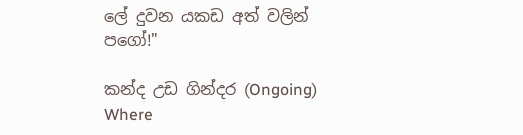ලේ දුවන යකඩ අත් වලින් පගෝ!"

කන්ද උඩ ගින්දර (Ongoing) Where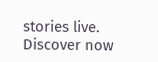stories live. Discover now